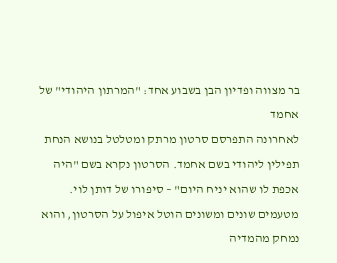בר מצווה ופדיון הבן בשבוע אחד: "המרתון היהודי" של אחמד
לאחרונה התפרסם סרטון מרתק ומטלטל בנושא הנחת תפילין ליהודי בשם אחמד. הסרטון נקרא בשם "היה אכפת לו שהוא יניח היום" – סיפורו של דותן לוי. מטעמים שונים ומשונים הוטל איפול על הסרטון, והוא נמחק מהמדיה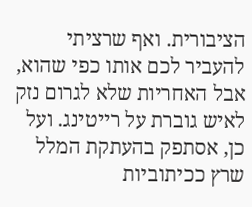הציבורית. ואף שרציתי להעביר לכם אותו כפי שהוא, אבל האחריות שלא לגרום נזק לאיש גוברת על רייטינג. ועל כן, אסתפק בהעתקת המלל שרץ ככיתוביות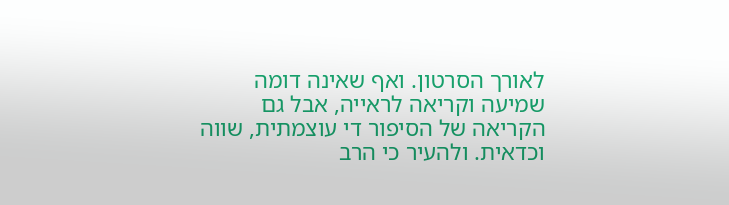לאורך הסרטון. ואף שאינה דומה שמיעה וקריאה לראייה, אבל גם הקריאה של הסיפור די עוצמתית, שווה וכדאית. ולהעיר כי הרב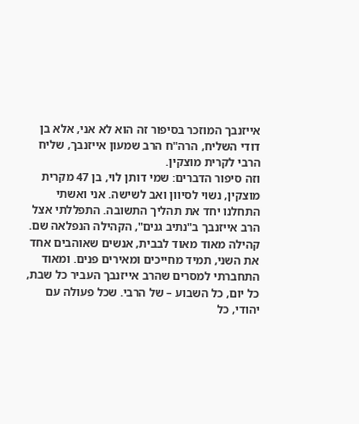אייזנבך המוזכר בסיפור זה הוא לא אני, אלא בן דודי השליח, הרה"ח הרב שמעון אייזנבך, שליח הרבי לקרית מוצקין.
וזה סיפור הדברים: שמי דותן לוי, בן 47 מקרית מוצקין, נשוי לסיוון ואב לשישה. אני ואשתי התחלנו יחד את תהליך התשובה. התפללתי אצל הרב אייזנבך ב"נתיב גנים", הקהילה הנפלאה שם. קהילה מאוד מאוד לבבית, אנשים שאוהבים אחד את השני, תמיד מחייכים ומאירים פנים. ומאוד התחברתי למסרים שהרב אייזנבך העביר כל שבת, כל יום, כל השבוע – של הרבי. שכל פעולה עם יהודי, כל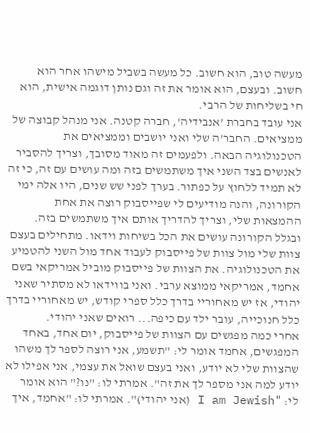מעשה טוב, הוא חשוב. כל מעשה בשביל מישהו אחר הוא חשוב. ובעצם, הוא אומר את זה וגם נותן דוגמה אישית, הוא חי בשליחות של הרבי.
אני עובד בחברת 'אנבידיה', חברה קטנה. אני מנהל קבוצה של ממציאים. החבר'ה שלי ואני יושבים וממציאים את הטכנולוגיה הבאה. ולפעמים זה מאוד מסובך, וצריך להסביר לאנשים בצד השני איך משתמשים בזה ומה עושים עם זה, כי זה לא תמיד ללחוץ על כפתור. בערך לפני שש שנים, היו אלה ימי הקורונה, והנה מודיעים לי שפייסבוק רוצה את אחת ההמצאות שלי, וצריך להדריך אותם איך משתמשים בזה. ובגלל הקורונה עושים את הכל בשיחות וידאו. מתחילים בעצם צוות שלי מול צוות של פייסבוק לעבוד אחד מול השני להטמיע את הטכנולוגיה. את הצוות של פייסבוק מוביל אמריקאי בשם אחמד, אמריקאי ממוצא ערבי. ואני בווידאו לא מסתיר שאני יהודי, אז יש מאחוריי בדרך כלל ספרי קודש, יש מאחוריי בדרך כלל חנוכייה, עובר ילד עם כיפה... רואים שאני יהודי.
אחרי כמה מפגשים עם הצוות של פייסבוק, יום אחד, באחד המפגשים, אחמד אומר לי: "תשמע, אני רוצה לספר לך משהו שהצוות שלי לא יודע, ואני בעצם שואל את עצמי, אני אפילו לא יודע למה אני מספר לך את זה". אמרתי לו: "נו?" הוא אומר לי: "I am Jewish (אני יהודי)". אמרתי לו: "אחמד, איך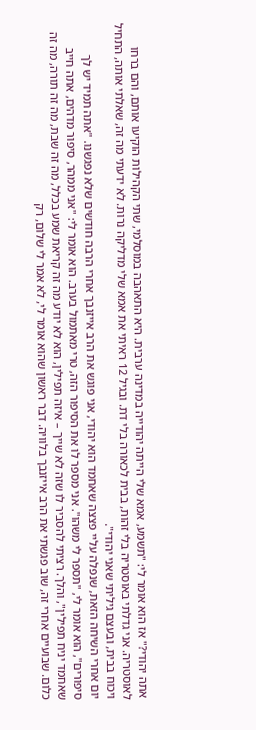אתה יהודי?" אז הוא אומר לי: "תשמע, אמא שלי הייתה יהודייה במדינה ערבית. היא התאהבה במוסלמי, שתי הקהילות הוקיעו אותם, והם ברחו לאוסטריה. אני גדלתי באוסטריה בלי זהות, בבית לכאורה בלי דת. ובגיל 12 ראיתי את אמא שלי מדליקה נרות. לא ידעתי מה זה, שאלתי אותה, התחיל ויכוח בבית, ובעצם גיליתי שאני יהודי".
יום אחרי השיחה הזאת, שנפלה עליי פצצה שאחמד הוא יהודי, אני פוגש את הרב אייזנבך אחרי הרבה חודשים שלא נפגשנו. "אתה תמיד יש לך סיפורים", הוא אומר לי, "תספר לי משהו". אני מספר לו את הסיפור הזה, טרי מאתמול בערב. הוא אומר לי: "אני ממהר, סיפור מדהים, אתה חייב שאחמד יניח תפילין", והלך. רציתי להסביר לו שזה לא שייך – איזה תפילין, הוא לא יודע מה זה קריאת שמע בכלל, מה זה שבת, מה זה תורה, מה זה כלום. שבועיים אחרי זה, שוב פגשתי את הרב אייזנבך בלוויה. דבר ראשון שהוא אומר לי, לא אמר לי שלום, רק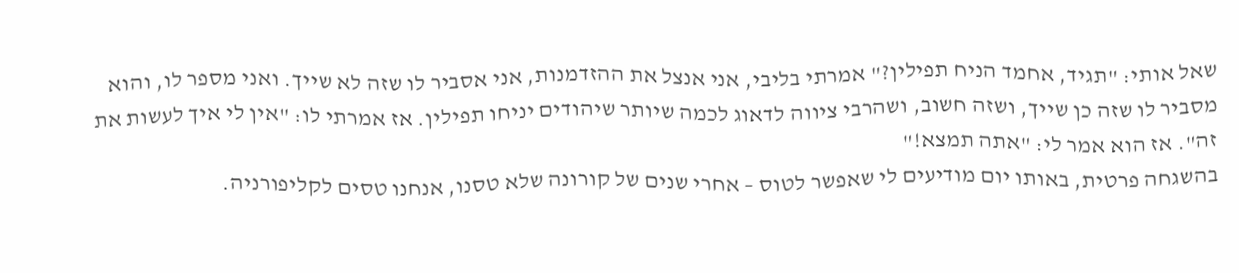שאל אותי: "תגיד, אחמד הניח תפילין?" אמרתי בליבי, אני אנצל את ההזדמנות, אני אסביר לו שזה לא שייך. ואני מספר לו, והוא מסביר לו שזה כן שייך, ושזה חשוב, ושהרבי ציווה לדאוג לכמה שיותר שיהודים יניחו תפילין. אז אמרתי לו: "אין לי איך לעשות את זה". אז הוא אמר לי: "אתה תמצא!"
בהשגחה פרטית, באותו יום מודיעים לי שאפשר לטוס – אחרי שנים של קורונה שלא טסנו, אנחנו טסים לקליפורניה.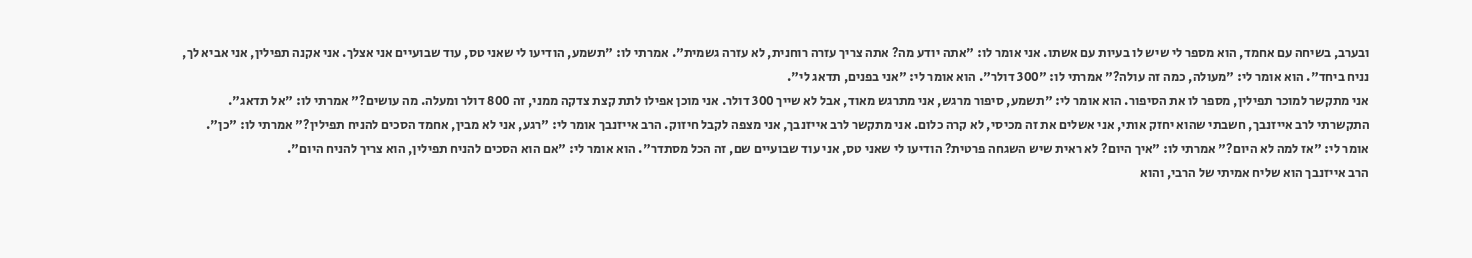ובערב, בשיחה עם אחמד, הוא מספר לי שיש לו בעיות עם אשתו. אני אומר לו: "אתה יודע מה? אתה צריך עזרה רוחנית, לא עזרה גשמית". אמרתי לו: "תשמע, הודיעו לי שאני טס, עוד שבועיים אני אצלך. אני אקנה תפילין, אני אביא לך, נניח ביחד". הוא אומר לי: "מעולה, כמה זה עולה?" אמרתי לו: "300 דולר". הוא אומר לי: "אני בפנים, תדאג לי".
אני מתקשר למוכר תפילין, מספר לו את הסיפור. הוא אומר לי: "תשמע, סיפור מרגש, אני מתרגש מאוד, אבל לא שייך 300 דולר. אני מוכן אפילו לתת קצת צדקה ממני, זה 800 דולר ומעלה. מה עושים?" אמרתי לו: "אל תדאג". התקשרתי לרב אייזנבך, חשבתי שהוא יחזק אותי, אני אשלים את זה מכיסי, לא קרה כלום. אני מתקשר לרב אייזנבך, אני מצפה לקבל חיזוק. הרב אייזנבך אומר לי: "רגע, אני לא מבין, אחמד הסכים להניח תפילין?" אמרתי לו: "כן". אומר לי: "אז למה לא היום?" אמרתי לו: "איך היום? לא ראית שיש השגחה פרטית? הודיעו לי שאני טס, אני עוד שבועיים שם, זה הכל מסתדר". הוא אומר לי: "אם הוא הסכים להניח תפילין, הוא צריך להניח היום".
הרב אייזנבך הוא שליח אמיתי של הרבי, והוא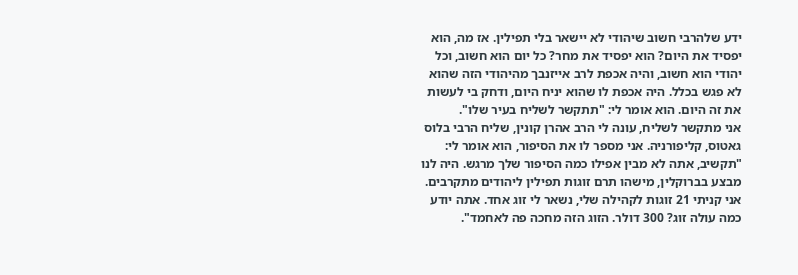ידע שלהרבי חשוב שיהודי לא יישאר בלי תפילין. אז מה, הוא יפסיד את היום? הוא יפסיד את מחר? כל יום הוא חשוב, וכל יהודי הוא חשוב, והיה אכפת לרב אייזנבך מהיהודי הזה שהוא לא פגש בכלל. היה אכפת לו שהוא יניח היום, ודחק בי לעשות את זה היום. הוא אומר לי: "תתקשר לשליח בעיר שלו".
אני מתקשר לשליח, עונה לי הרב אהרן קונין, שליח הרבי בלוס גאטוס, קליפורניה. אני מספר לו את הסיפור, הוא אומר לי: "תקשיב, אתה לא מבין אפילו כמה הסיפור שלך מרגש. היה לנו מבצע בברוקלין, מישהו תרם זוגות תפילין ליהודים מתקרבים. אני קניתי 21 זוגות לקהילה שלי, נשאר לי זוג אחד. אתה יודע כמה עולה זוג? 300 דולר. הזוג הזה מחכה פה לאחמד".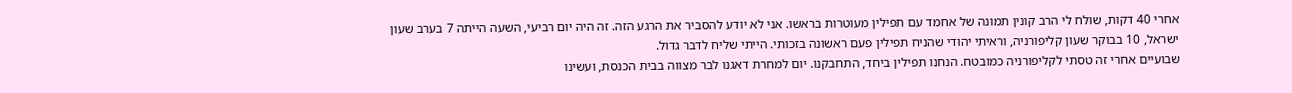אחרי 40 דקות, שולח לי הרב קונין תמונה של אחמד עם תפילין מעוטרות בראשו. אני לא יודע להסביר את הרגע הזה. זה היה יום רביעי, השעה הייתה 7 בערב שעון ישראל, 10 בבוקר שעון קליפורניה, וראיתי יהודי שהניח תפילין פעם ראשונה בזכותי. הייתי שליח לדבר גדול.
שבועיים אחרי זה טסתי לקליפורניה כמובטח. הנחנו תפילין ביחד, התחבקנו. יום למחרת דאגנו לבר מצווה בבית הכנסת, ועשינו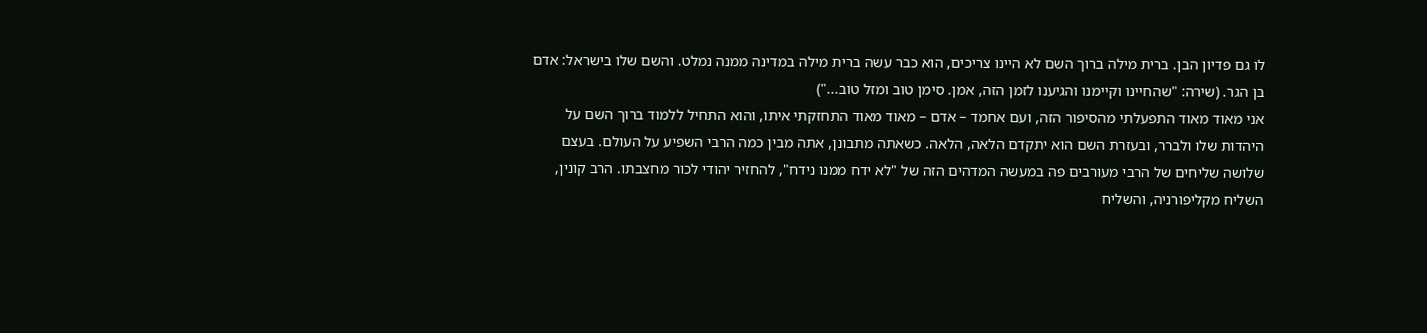לו גם פדיון הבן. ברית מילה ברוך השם לא היינו צריכים, הוא כבר עשה ברית מילה במדינה ממנה נמלט. והשם שלו בישראל: אדם בן הגר. (שירה: "שהחיינו וקיימנו והגיענו לזמן הזה, אמן. סימן טוב ומזל טוב...")
אני מאוד מאוד התפעלתי מהסיפור הזה, ועם אחמד – אדם – מאוד מאוד התחזקתי איתו, והוא התחיל ללמוד ברוך השם על היהדות שלו ולברר, ובעזרת השם הוא יתקדם הלאה, הלאה. כשאתה מתבונן, אתה מבין כמה הרבי השפיע על העולם. בעצם שלושה שליחים של הרבי מעורבים פה במעשה המדהים הזה של "לא ידח ממנו נידח", להחזיר יהודי לכור מחצבתו. הרב קונין, השליח מקליפורניה, והשליח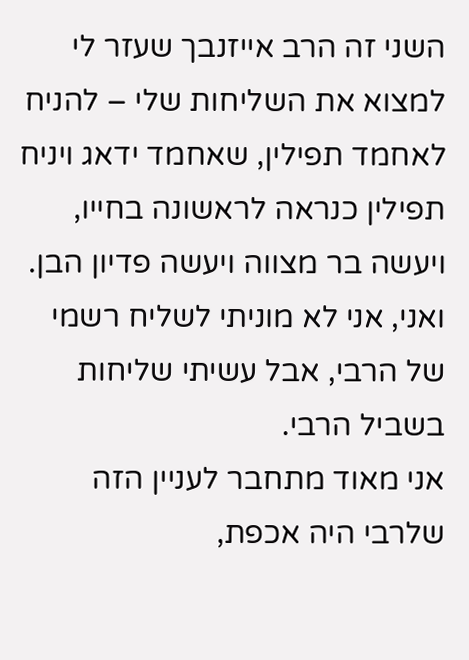השני זה הרב אייזנבך שעזר לי למצוא את השליחות שלי – להניח לאחמד תפילין, שאחמד ידאג ויניח תפילין כנראה לראשונה בחייו, ויעשה בר מצווה ויעשה פדיון הבן. ואני, אני לא מוניתי לשליח רשמי של הרבי, אבל עשיתי שליחות בשביל הרבי.
אני מאוד מתחבר לעניין הזה שלרבי היה אכפת,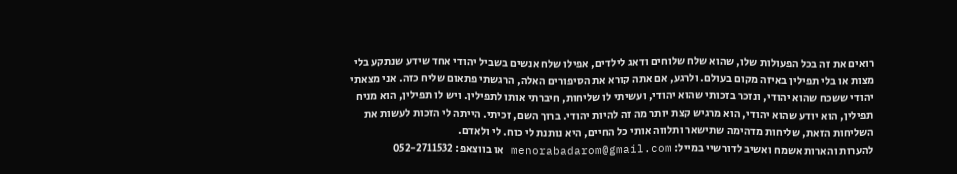רואים את זה בכל הפעולות שלו, שהוא שלח שלוחים ודאג לילדים, אפילו שלח אנשים בשביל יהודי אחד שידע שנתקע בלי מצות או בלי תפילין באיזה מקום בעולם. ולרגע, אם אתה קורא את הסיפורים האלה, הרגשתי פתאום שליח כזה. אני מצאתי יהודי ששכח שהוא יהודי, ונזכר בזכותי שהוא יהודי, ועשיתי לו שליחות, חיברתי אותו לתפילין. ויש לו תפילין, הוא מניח תפילין, הוא יודע שהוא יהודי, הוא מרגיש קצת יותר מה זה להיות יהודי. ברוך השם, זכיתי. הייתה לי הזכות לעשות את השליחות הזאת, שליחות מדהימה שתישאר ותלווה אותי כל החיים, היא נותנת לי כוח. לי ולאדם.
להערות והארות אשמח ואשיב לדורשיי במייל: menorabadarom@gmail.com או בווצאפ: 052-2711532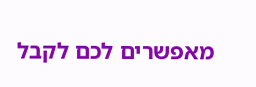מאפשרים לכם לקבל